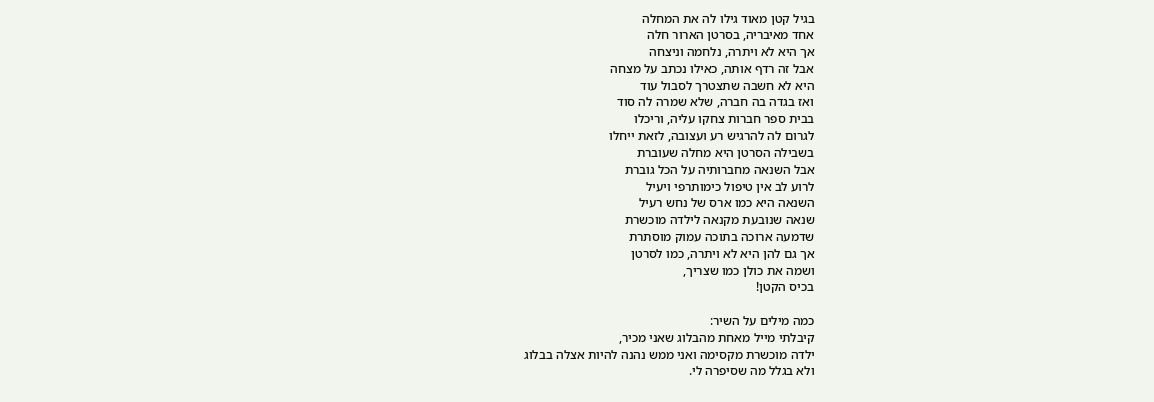בגיל קטן מאוד גילו לה את המחלה
אחד מאיבריה, בסרטן הארור חלה
אך היא לא ויתרה, נלחמה וניצחה
אבל זה רדף אותה, כאילו נכתב על מצחה
היא לא חשבה שתצטרך לסבול עוד
ואז בגדה בה חברה, שלא שמרה לה סוד
בבית ספר חברות צחקו עליה, וריכלו
לגרום לה להרגיש רע ועצובה, לזאת ייחלו
בשבילה הסרטן היא מחלה שעוברת
אבל השנאה מחברותיה על הכל גוברת
לרוע לב אין טיפול כימותרפי ויעיל
השנאה היא כמו ארס של נחש רעיל
שנאה שנובעת מקנאה לילדה מוכשרת
שדמעה ארוכה בתוכה עמוק מוסתרת
אך גם להן היא לא ויתרה, כמו לסרטן
ושמה את כולן כמו שצריך,
בכיס הקטן!

כמה מילים על השיר:
קיבלתי מייל מאחת מהבלוג שאני מכיר,
ילדה מוכשרת מקסימה ואני ממש נהנה להיות אצלה בבלוג
ולא בגלל מה שסיפרה לי.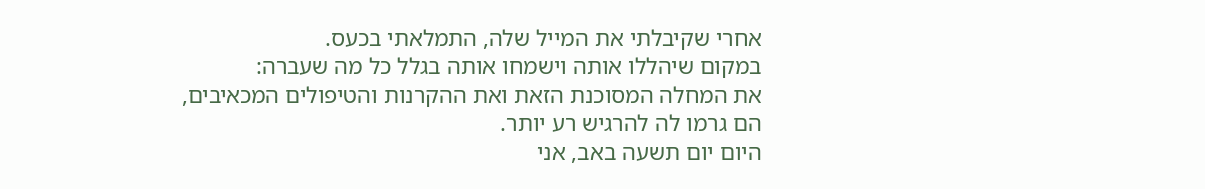אחרי שקיבלתי את המייל שלה, התמלאתי בכעס.
במקום שיהללו אותה וישמחו אותה בגלל כל מה שעברה:
את המחלה המסוכנת הזאת ואת ההקרנות והטיפולים המכאיבים,
הם גרמו לה להרגיש רע יותר.
היום יום תשעה באב, אני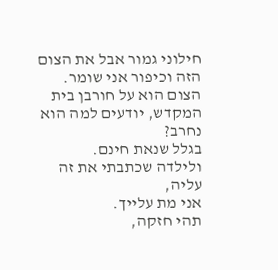חילוני גמור אבל את הצום הזה וכיפור אני שומר.
הצום הוא על חורבן בית המקדש, יודעים למה הוא נחרב?
בגלל שנאת חינם.
ולילדה שכתבתי את זה עליה,
אני מת עלייך.
תהי חזקה,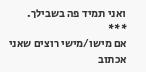ואני תמיד פה בשבילך.
***
אם מישו/מישי רוצים שאני אכתוב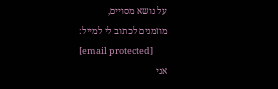על נושא מסויים,
מוזמנים לכתוב לי למייל:
[email protected]
אני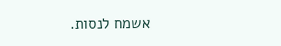אשמח לנסות.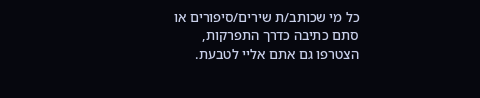כל מי שכותב/ת שירים/סיפורים או סתם כתיבה כדרך התפרקות,
הצטרפו גם אתם אליי לטבעת.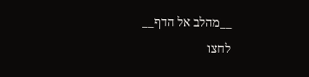__מהלב אל הדף__
לחצו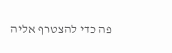פה כדי להצטרף אליה